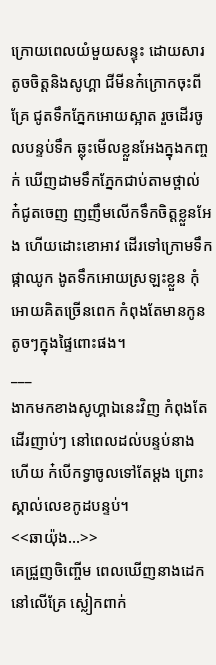ក្រោយពេលយំមួយសន្ទុះ ដោយសារតូចចិត្តនិងសូហ្គា ជីមីនក៎ក្រោកចុះពីគ្រែ ជូតទឹកភ្នែកអោយស្អាត រួចដើរចូលបន្ទប់ទឹក ឆ្លុះមើលខ្លួនអែងក្នុងកញ្ចក់ ឃើញដាមទឹកភ្នែកជាប់តាមថ្ពាល់ ក៎ជូតចេញ ញញឹមលើកទឹកចិត្តខ្លួនអែង ហើយដោះខោអាវ ដើរទៅក្រោមទឹកផ្កាឈូក ងូតទឹកអោយស្រឡះខ្លួន កុំអោយគិតច្រើនពេក កំពុងតែមានកូនតូចៗក្នុងផ្ទៃពោះផង។
___
ងាកមកខាងសូហ្គាឯនេះវិញ កំពុងតែដើរញាប់ៗ នៅពេលដល់បន្ទប់នាងហើយ ក៎បើកទ្វាចូលទៅតែម្ដង ព្រោះស្គាល់លេខកូដបន្ទប់។
<<ឆាយ៉ុង...>>
គេជ្រួញចិញ្ចើម ពេលឃើញនាងដេកនៅលើគ្រែ ស្លៀកពាក់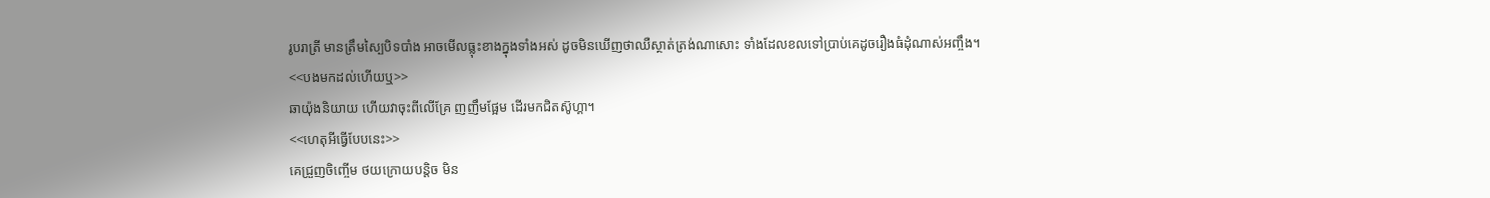រូបរាត្រី មានត្រឹមស្បៃបិទបាំង អាចមើលធ្លុះខាងក្នុងទាំងអស់ ដូចមិនឃើញថាឈឺស្ថាត់ត្រង់ណាសោះ ទាំងដែលខលទៅប្រាប់គេដូចរឿងធំដុំណាស់អញ្ចឹង។
<<បងមកដល់ហើយឬ>>
ឆាយ៉ុងនិយាយ ហើយវាចុះពីលើគ្រែ ញញឹមផ្អែម ដើរមកជិតស៊ូហ្គា។
<<ហេតុអីធ្វើបែបនេះ>>
គេជ្រួញចិញ្ចើម ថយក្រោយបន្ដិច មិន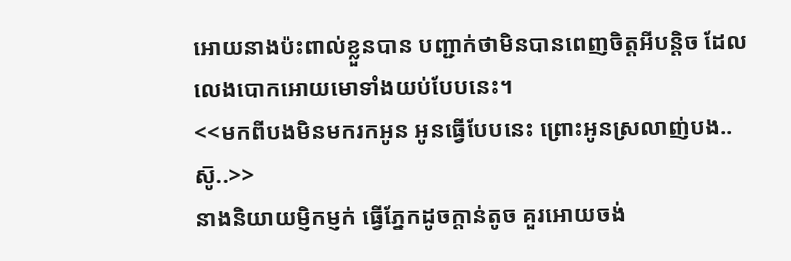អោយនាងប៉ះពាល់ខ្លួនបាន បញ្ជាក់ថាមិនបានពេញចិត្តអីបន្ដិច ដែលលេងបោកអោយមោទាំងយប់បែបនេះ។
<<មកពីបងមិនមករកអូន អូនធ្វើបែបនេះ ព្រោះអូនស្រលាញ់បង..ស៑ូ..>>
នាងនិយាយម្ញិកម្ញក់ ធ្វើភ្នែកដូចក្ដាន់តូច គួរអោយចង់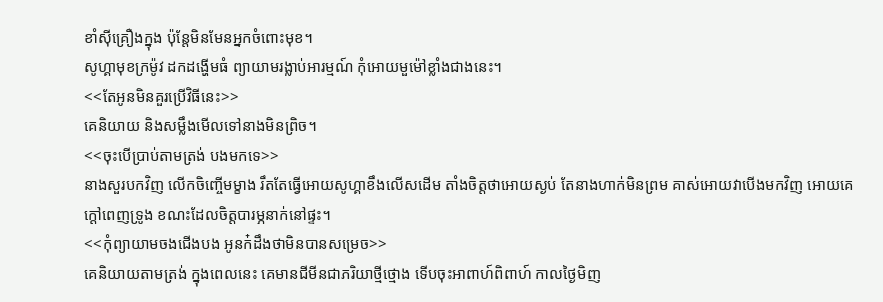ខាំសុីគ្រឿងក្នុង ប៉ុន្តែមិនមែនអ្នកចំពោះមុខ។
សូហ្គាមុខក្រម៉ូវ ដកដង្ហើមធំ ព្យាយាមរង្លាប់អារម្មណ៍ កុំអោយមួម៉ៅខ្លាំងជាងនេះ។
<<តែអូនមិនគួរប្រើវិធីនេះ>>
គេនិយាយ និងសម្លឹងមើលទៅនាងមិនព្រិច។
<<ចុះបើប្រាប់តាមត្រង់ បងមកទេ>>
នាងសួរបកវិញ លើកចិញ្ចើមម្ខាង រឹតតែធ្វើអោយសូហ្គាខឹងលើសដើម តាំងចិត្តថាអោយស្ងប់ តែនាងហាក់មិនព្រម គាស់អោយវាបើងមកវិញ អោយគេក្ដៅពេញទ្រូង ខណះដែលចិត្តបារម្ភនាក់នៅផ្ទះ។
<<កុំព្យាយាមចងជើងបង អូនក៎ដឹងថាមិនបានសម្រេច>>
គេនិយាយតាមត្រង់ ក្នុងពេលនេះ គេមានជីមីនជាភរិយាថ្មីថ្មោង ទើបចុះអាពាហ៍ពិពាហ៍ កាលថ្ងៃមិញ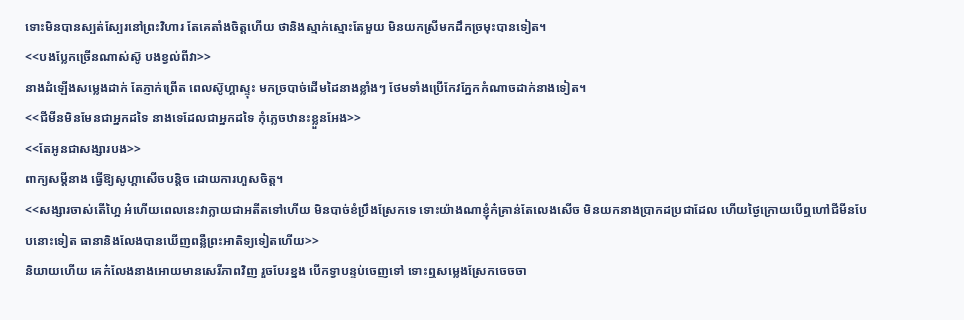ទោះមិនបានស្បត់ស្បែរនៅព្រះវិហារ តែគេតាំងចិត្តហើយ ថានិងស្មាក់ស្មោះតែមួយ មិនយកស្រីមកដឹកច្រមុះបានទៀត។
<<បងប្លែកច្រើនណាស់ស៑ូ បងខ្វល់ពីវា>>
នាងដំឡើងសម្លេងដាក់ តែភ្ញាក់ព្រើត ពេលស៊ូហ្គាស្ទុះ មកច្របាច់ដើមដៃនាងខ្លាំងៗ ថែមទាំងប្រើកែវភ្នែកកំណាចដាក់នាងទៀត។
<<ជីមីនមិនមែនជាអ្នកដទៃ នាងទេដែលជាអ្នកដទៃ កុំភ្លេចឋានះខ្លួនអែង>>
<<តែអូនជាសង្សារបង>>
ពាក្យសម្ដីនាង ធ្វើឱ្យសូហ្គាសើចបន្ដិច ដោយការហួសចិត្ត។
<<សង្សារចាស់តើហ្អៃ អ៎ហើយពេលនេះវាក្លាយជាអតីតទៅហើយ មិនបាច់ខំប្រឹងស្រែកទេ ទោះយ៉ាងណាខ្ញុំក៎គ្រាន់តែលេងសើច មិនយកនាងប្រាកដប្រជាដែល ហើយថ្ងៃក្រោយបើឮហៅជីមីនបែបនោះទៀត ធានានិងលែងបានឃើញពន្លឺព្រះអាតិទ្យទៀតហើយ>>
និយាយហើយ គេក៎លែងនាងអោយមានសេរីភាពវិញ រួចបែរខ្នង បើកទ្វាបន្ទប់ចេញទៅ ទោះឮសម្លេងស្រែកចេចចា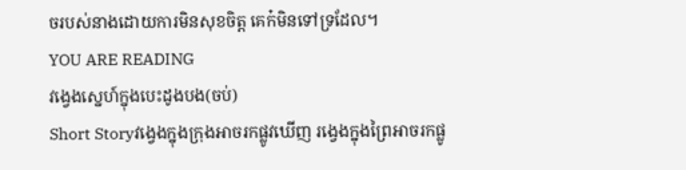ចរបស់នាងដោយការមិនសុខចិត្ត គេក៎មិនទៅទ្រដែល។
YOU ARE READING
វង្វេងស្នេហ៍ក្នុងបេះដូងបង(ចប់)
Short Storyវង្វេងក្នុងក្រុងអាចរកផ្លូវឃើញ រង្វេងក្នុងព្រៃអាចរកផ្លូ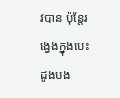វបាន ប៉ុន្តែរង្វេងក្នុងបេះដូងបង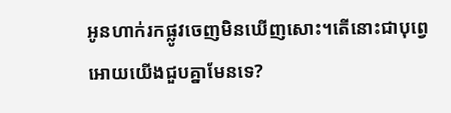អូនហាក់រកផ្លូវចេញមិនឃើញសោះ។តើនោះជាបុព្វេ អោយយើងជួបគ្នាមែនទេ?